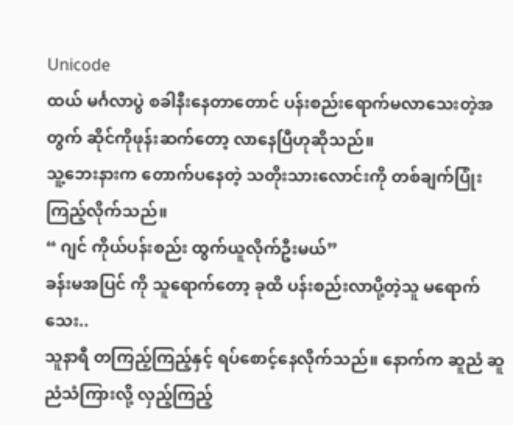Unicode
ထယ် မင်္ဂလာပွဲ စခါနီးနေတာတောင် ပန်းစည်းရောက်မလာသေးတဲ့အတွက် ဆိုင်ကိုဖုန်းဆက်တော့ လာနေပြီဟုဆိုသည်။
သူ့ဘေးနားက တောက်ပနေတဲ့ သတိုးသားလောင်းကို တစ်ချက်ပြုံးကြည့်လိုက်သည်။
“ ဂျင် ကိုယ်ပန်းစည်း ထွက်ယူလိုက်ဦးမယ်”
ခန်းမအပြင် ကို သူရောက်တော့ ခုထိ ပန်းစည်းလာပို့တဲ့သူ မရောက်သေး..
သူနာရီ တကြည့်ကြည့်နှင့် ရပ်စောင့်နေလိုက်သည်။ နောက်က ဆူညံ ဆူညံသံကြားလို့ လှည့်ကြည့်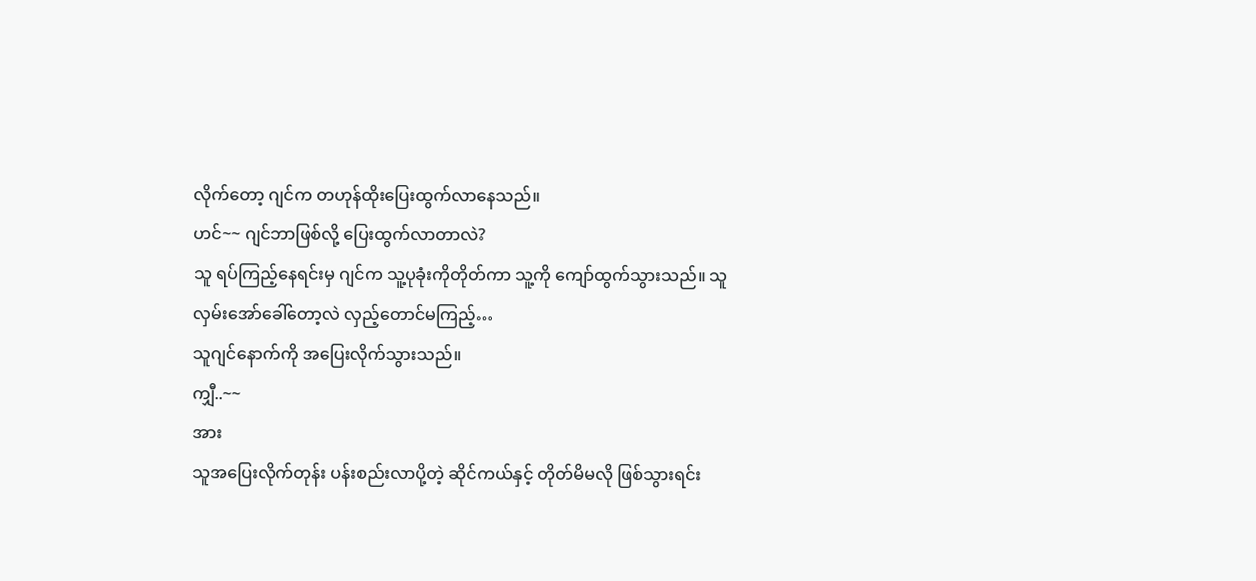လိုက်တော့ ဂျင်က တဟုန်ထိုးပြေးထွက်လာနေသည်။
ဟင်~~ ဂျင်ဘာဖြစ်လို့ ပြေးထွက်လာတာလဲ?
သူ ရပ်ကြည့်နေရင်းမှ ဂျင်က သူ့ပုခုံးကိုတိုတ်ကာ သူ့ကို ကျော်ထွက်သွားသည်။ သူလှမ်းအော်ခေါ်တော့လဲ လှည့်တောင်မကြည့်…
သူဂျင်နောက်ကို အပြေးလိုက်သွားသည်။
ကျှီ..~~
အား
သူအပြေးလိုက်တုန်း ပန်းစည်းလာပို့တဲ့ ဆိုင်ကယ်နှင့် တိုတ်မိမလို ဖြစ်သွားရင်း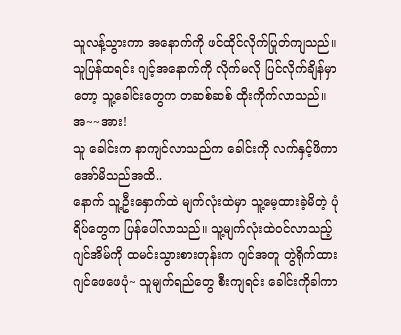သူလန့်သွားကာ အနောက်ကို ဖင်ထိုင်လိုက်ပြုတ်ကျသည်။
သူပြန်ထရင်း ဂျင့်အနောက်ကို လိုက်မလို ပြင်လိုက်ချိန်မှာတော့ သူ့ခေါင်းတွေက တဆစ်ဆစ် ထိုးကိုက်လာသည်။
အ~~အား!
သူ ခေါင်းက နာကျင်လာသည်က ခေါင်းကို လက်နှင့်ဖိကာ အော်မိသည်အထိ..
နောက် သူ့ဦးနှောက်ထဲ မျက်လုံးထဲမှာ သူ့မေ့ထားခဲ့မိတဲ့ ပုံရိပ်တွေက ပြန်ပေါ်လာသည်။ သူ့မျက်လုံးထဲဝင်လာသည့် ဂျင်အိမ်ကို ထမင်းသွားစားတုန်းက ဂျင်အတူ တွဲရိုက်ထား ဂျင်ဖေဖေပုံ~ သူမျက်ရည်တွေ စီးကျရင်း ခေါင်းကိုခါကာ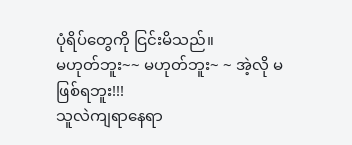ပုံရိပ်တွေကို ငြင်းမိသည်။
မဟုတ်ဘူး~~ မဟုတ်ဘူး~ ~ အဲ့လို မဖြစ်ရဘူး!!!
သူလဲကျရာနေရာ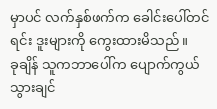မှာပင် လက်နှစ်ဖက်က ခေါင်းပေါ်တင်ရင်း ဒူးများကို ကွေးထားမိသည်။
ခုချိန် သူကဘာပေါ်က ပျောက်ကွယ်သွားချင်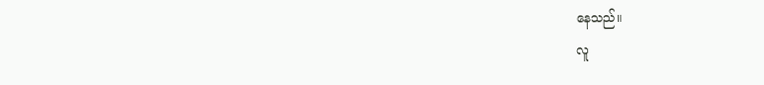နေသည်။
လူ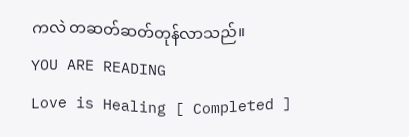ကလဲ တဆတ်ဆတ်တုန်လာသည်။
YOU ARE READING
Love is Healing [ Completed ]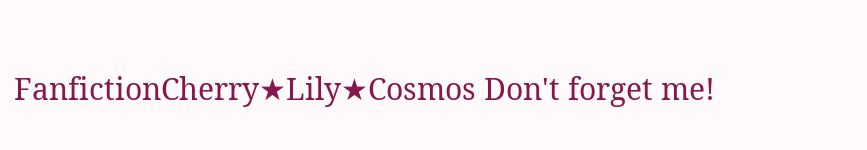FanfictionCherry★Lily★Cosmos Don't forget me!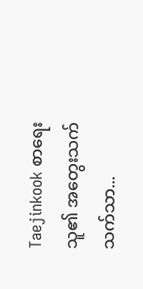Taejinkook စာရေးသူ၏ အတွေးသက်သက်သာ...